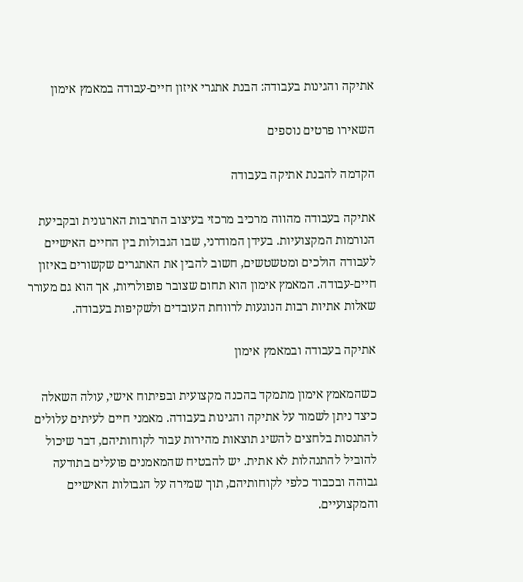אתיקה והגינות בעבודה: הבנת אתגרי איזון חיים-עבודה במאמץ אימון

השאירו פרטים נוספים

הקדמה להבנת אתיקה בעבודה

אתיקה בעבודה מהווה מרכיב מרכזי בעיצוב התרבות הארגונית ובקביעת הנורמות המקצועיות. בעידן המודרני, שבו הגבולות בין החיים האישיים לעבודה הולכים ומטשטשים, חשוב להבין את האתגרים שקשורים באיזון חיים-עבודה. המאמץ אימון הוא תחום שצובר פופולריות, אך הוא גם מעורר שאלות אתיות רבות הנוגעות לרווחת העובדים ולשקיפות בעבודה.

אתיקה בעבודה ובמאמץ אימון

כשהמאמץ אימון מתמקד בהכנה מקצועית ובפיתוח אישי, עולה השאלה כיצד ניתן לשמור על אתיקה והגינות בעבודה. מאמני חיים לעיתים עלולים להתנסות בלחצים להשיג תוצאות מהירות עבור לקוחותיהם, דבר שיכול להוביל להתנהלות לא אתית. יש להבטיח שהמאמנים פועלים בתודעה גבוהה ובכבוד כלפי לקוחותיהם, תוך שמירה על הגבולות האישיים והמקצועיים.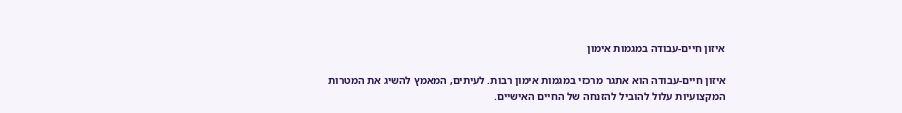איזון חיים-עבודה במגמות אימון

איזון חיים-עבודה הוא אתגר מרכזי במגמות אימון רבות. לעיתים, המאמץ להשיג את המטרות המקצועיות עלול להוביל להזנחה של החיים האישיים.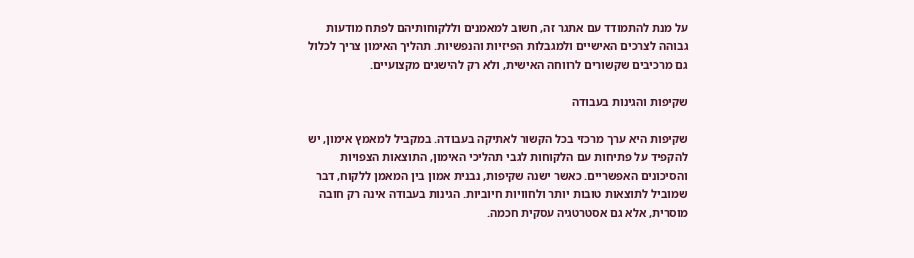על מנת להתמודד עם אתגר זה, חשוב למאמנים וללקוחותיהם לפתח מודעות גבוהה לצרכים האישיים ולמגבלות הפיזיות והנפשיות. תהליך האימון צריך לכלול גם מרכיבים שקשורים לרווחה האישית, ולא רק להישגים מקצועיים.

שקיפות והגינות בעבודה

שקיפות היא ערך מרכזי בכל הקשור לאתיקה בעבודה. במקביל למאמץ אימון, יש להקפיד על פתיחות עם הלקוחות לגבי תהליכי האימון, התוצאות הצפויות והסיכונים האפשריים. כאשר ישנה שקיפות, נבנית אמון בין המאמן ללקוח, דבר שמוביל לתוצאות טובות יותר ולחוויות חיוביות. הגינות בעבודה אינה רק חובה מוסרית, אלא גם אסטרטגיה עסקית חכמה.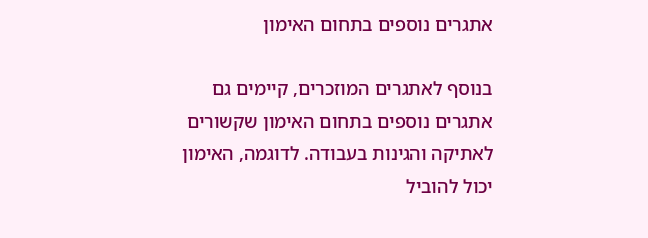אתגרים נוספים בתחום האימון

בנוסף לאתגרים המוזכרים, קיימים גם אתגרים נוספים בתחום האימון שקשורים לאתיקה והגינות בעבודה. לדוגמה, האימון יכול להוביל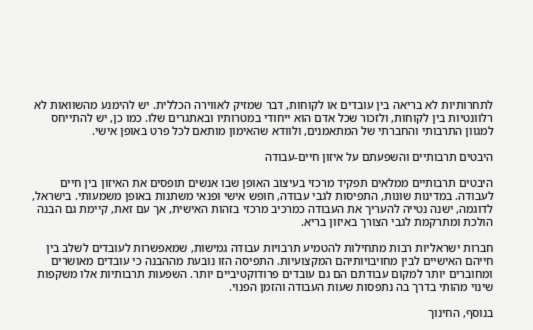לתחרותיות לא בריאה בין עובדים או לקוחות, דבר שמזיק לאווירה הכללית. יש להימנע מהשוואות לא רלוונטיות בין לקוחות, ולזכור שכל אדם הוא ייחודי במטרותיו ובאתגרים שלו. כמו כן, יש להתייחס למגוון התרבותי והחברתי של המתאמנים, ולוודא שהאימון מותאם לכל פרט באופן אישי.

היבטים תרבותיים והשפעתם על איזון חיים-עבודה

היבטים תרבותיים ממלאים תפקיד מרכזי בעיצוב האופן שבו אנשים תופסים את האיזון בין חיים לעבודה. במדינות שונות, התפיסות לגבי עבודה, חופש אישי ופנאי משתנות באופן משמעותי. בישראל, לדוגמה, ישנה נטייה להעריך את העבודה כמרכיב מרכזי בזהות האישית, אך עם זאת, קיימת גם הבנה הולכת ומתרקמת לגבי הצורך באיזון בריא.

חברות ישראליות רבות מתחילות להטמיע תרבויות עבודה גמישות, שמאפשרות לעובדים לשלב בין חייהם האישיים לבין מחויבויותיהם המקצועיות. התפיסה הזו נובעת מההבנה כי עובדים מאושרים ומחוברים יותר למקום עבודתם הם גם עובדים פרודוקטיביים יותר. השפעות תרבותיות אלו משקפות שינוי מהותי בדרך בה נתפסות שעות העבודה והזמן הפנוי.

בנוסף, החינוך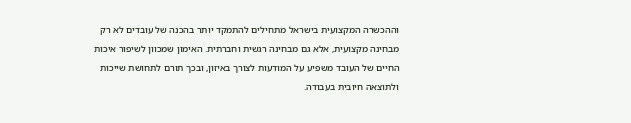וההכשרה המקצועית בישראל מתחילים להתמקד יותר בהכנה של עובדים לא רק מבחינה מקצועית, אלא גם מבחינה רגשית וחברתית. האימון שמכוון לשיפור איכות החיים של העובד משפיע על המודעות לצורך באיזון, ובכך תורם לתחושת שייכות ולתוצאה חיובית בעבודה.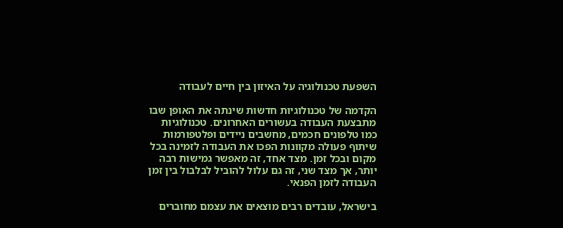השפעת טכנולוגיה על האיזון בין חיים לעבודה

הקדמה של טכנולוגיות חדשות שינתה את האופן שבו מתבצעת העבודה בעשורים האחרונים. טכנולוגיות כמו טלפונים חכמים, מחשבים ניידים ופלטפורמות שיתוף פעולה מקוונות הפכו את העבודה לזמינה בכל מקום ובכל זמן. מצד אחד, זה מאפשר גמישות רבה יותר, אך מצד שני, זה גם עלול להוביל לבלבול בין זמן העבודה לזמן הפנאי.

בישראל, עובדים רבים מוצאים את עצמם מחוברים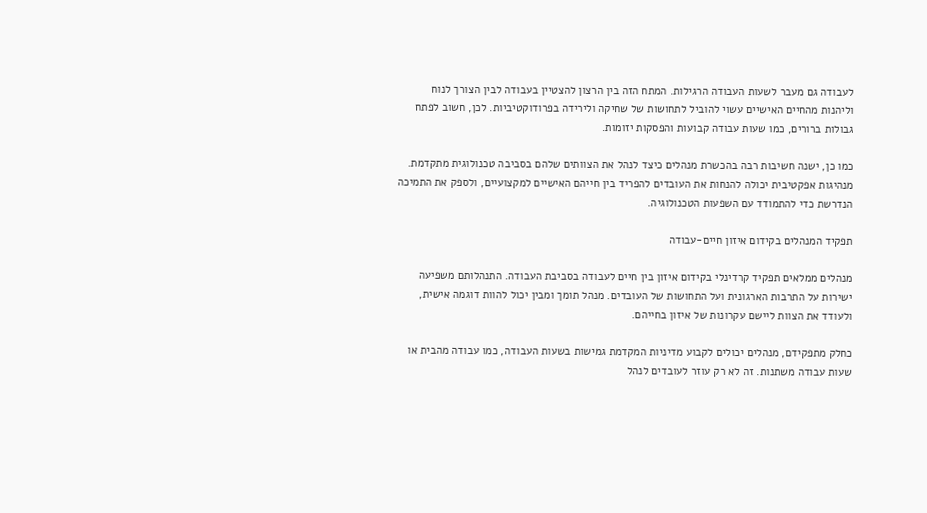לעבודה גם מעבר לשעות העבודה הרגילות. המתח הזה בין הרצון להצטיין בעבודה לבין הצורך לנוח וליהנות מהחיים האישיים עשוי להוביל לתחושות של שחיקה ולירידה בפרודוקטיביות. לכן, חשוב לפתח גבולות ברורים, כמו שעות עבודה קבועות והפסקות יזומות.

כמו כן, ישנה חשיבות רבה בהכשרת מנהלים כיצד לנהל את הצוותים שלהם בסביבה טכנולוגית מתקדמת. מנהיגות אפקטיבית יכולה להנחות את העובדים להפריד בין חייהם האישיים למקצועיים, ולספק את התמיכה הנדרשת כדי להתמודד עם השפעות הטכנולוגיה.

תפקיד המנהלים בקידום איזון חיים-עבודה

מנהלים ממלאים תפקיד קרדינלי בקידום איזון בין חיים לעבודה בסביבת העבודה. התנהלותם משפיעה ישירות על התרבות הארגונית ועל התחושות של העובדים. מנהל תומך ומבין יכול להוות דוגמה אישית, ולעודד את הצוות ליישם עקרונות של איזון בחייהם.

כחלק מתפקידם, מנהלים יכולים לקבוע מדיניות המקדמת גמישות בשעות העבודה, כמו עבודה מהבית או שעות עבודה משתנות. זה לא רק עוזר לעובדים לנהל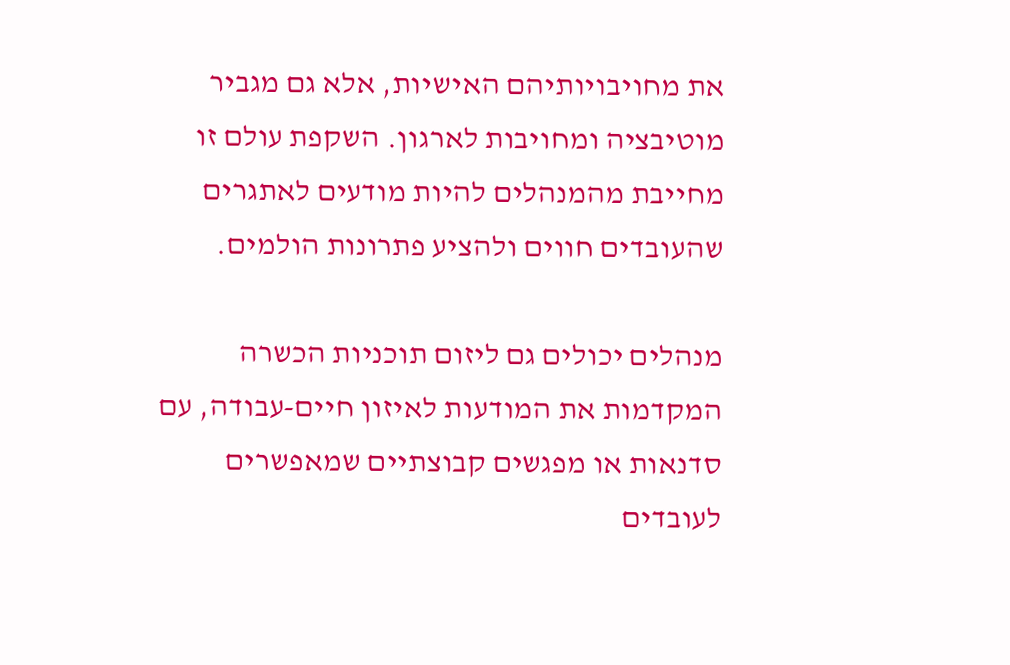את מחויבויותיהם האישיות, אלא גם מגביר מוטיבציה ומחויבות לארגון. השקפת עולם זו מחייבת מהמנהלים להיות מודעים לאתגרים שהעובדים חווים ולהציע פתרונות הולמים.

מנהלים יכולים גם ליזום תוכניות הכשרה המקדמות את המודעות לאיזון חיים-עבודה, עם סדנאות או מפגשים קבוצתיים שמאפשרים לעובדים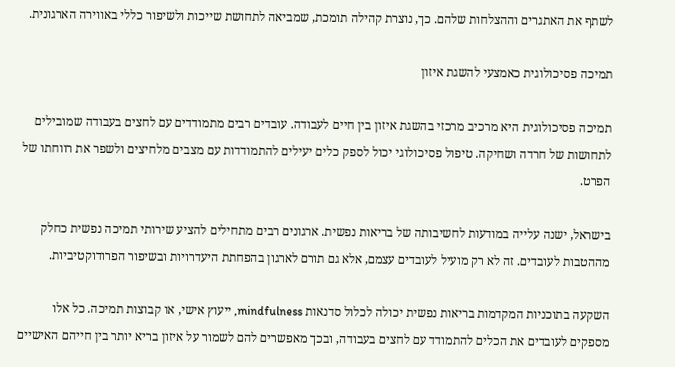לשתף את האתגרים וההצלחות שלהם. כך, נוצרת קהילה תומכת, שמביאה לתחושת שייכות ולשיפור כללי באווירה הארגונית.

תמיכה פסיכולוגית כאמצעי להשגת איזון

תמיכה פסיכולוגית היא מרכיב מרכזי בהשגת איזון בין חיים לעבודה. עובדים רבים מתמודדים עם לחצים בעבודה שמובילים לתחושות של חרדה ושחיקה. טיפול פסיכולוגי יכול לספק כלים יעילים להתמודדות עם מצבים מלחיצים ולשפר את רווחתו של הפרט.

בישראל, ישנה עלייה במודעות לחשיבותה של בריאות נפשית. ארגונים רבים מתחילים להציע שירותי תמיכה נפשית כחלק מההטבות לעובדים. זה לא רק מועיל לעובדים עצמם, אלא גם תורם לארגון בהפחתת היעדרויות ובשיפור הפרודוקטיביות.

השקעה בתוכניות המקדמות בריאות נפשית יכולה לכלול סדנאות mindfulness, ייעוץ אישי, או קבוצות תמיכה. כל אלו מספקים לעובדים את הכלים להתמודד עם לחצים בעבודה, ובכך מאפשרים להם לשמור על איזון בריא יותר בין חייהם האישיים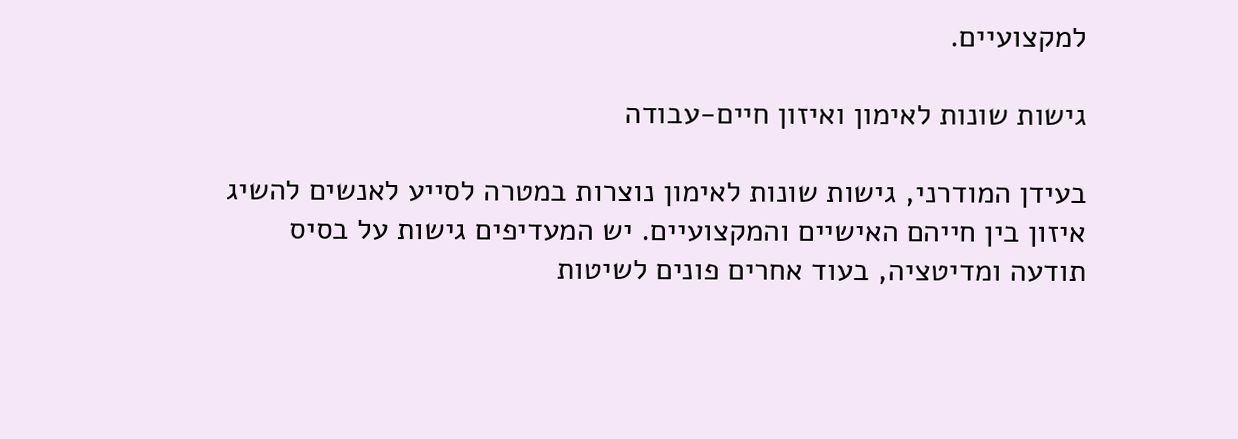למקצועיים.

גישות שונות לאימון ואיזון חיים-עבודה

בעידן המודרני, גישות שונות לאימון נוצרות במטרה לסייע לאנשים להשיג איזון בין חייהם האישיים והמקצועיים. יש המעדיפים גישות על בסיס תודעה ומדיטציה, בעוד אחרים פונים לשיטות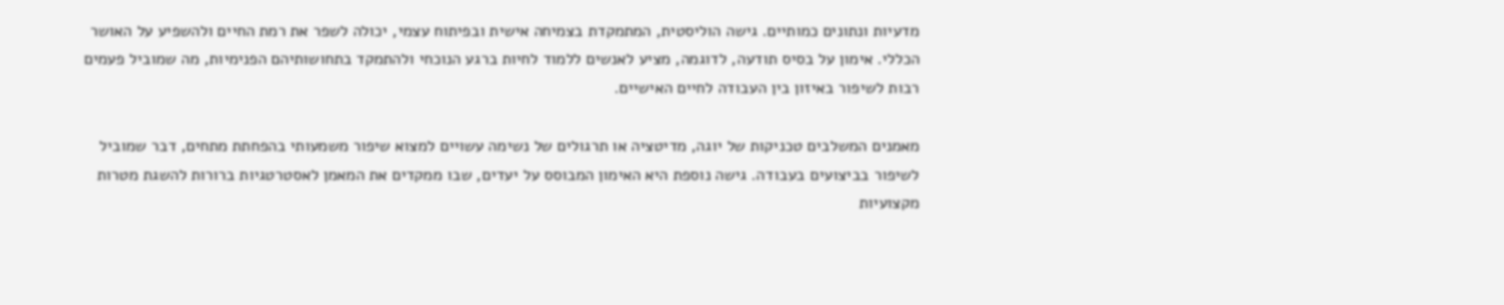מדעיות ונתונים כמותיים. גישה הוליסטית, המתמקדת בצמיחה אישית ובפיתוח עצמי, יכולה לשפר את רמת החיים ולהשפיע על האושר הכללי. אימון על בסיס תודעה, לדוגמה, מציע לאנשים ללמוד לחיות ברגע הנוכחי ולהתמקד בתחושותיהם הפנימיות, מה שמוביל פעמים רבות לשיפור באיזון בין העבודה לחיים האישיים.

מאמנים המשלבים טכניקות של יוגה, מדיטציה או תרגולים של נשימה עשויים למצוא שיפור משמעותי בהפחתת מתחים, דבר שמוביל לשיפור בביצועים בעבודה. גישה נוספת היא האימון המבוסס על יעדים, שבו ממקדים את המאמן לאסטרטגיות ברורות להשגת מטרות מקצועיות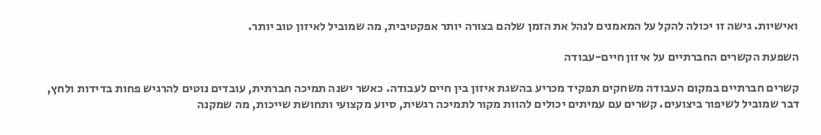ואישיות. גישה זו יכולה להקל על המאמנים לנהל את הזמן שלהם בצורה יותר אפקטיבית, מה שמוביל לאיזון טוב יותר.

השפעת הקשרים החברתיים על איזון חיים-עבודה

קשרים חברתיים במקום העבודה משחקים תפקיד מכריע בהשגת איזון בין חיים לעבודה. כאשר ישנה תמיכה חברתית, עובדים נוטים להרגיש פחות בדידות ולחץ, דבר שמוביל לשיפור ביצועים. קשרים עם עמיתים יכולים להוות מקור לתמיכה רגשית, סיוע מקצועי ותחושת שייכות, מה שמקנה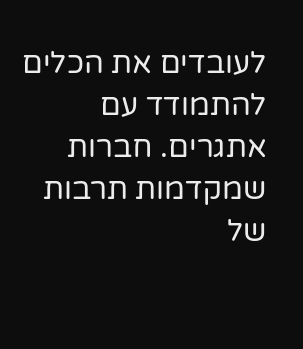לעובדים את הכלים להתמודד עם אתגרים. חברות שמקדמות תרבות של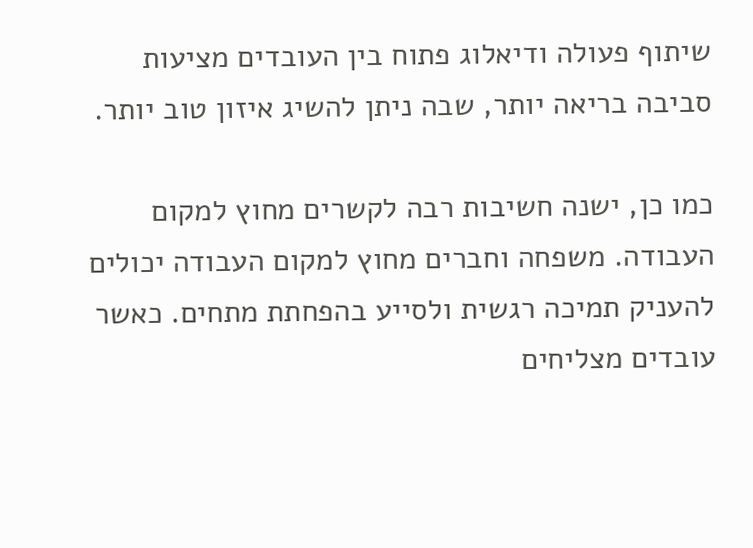שיתוף פעולה ודיאלוג פתוח בין העובדים מציעות סביבה בריאה יותר, שבה ניתן להשיג איזון טוב יותר.

כמו כן, ישנה חשיבות רבה לקשרים מחוץ למקום העבודה. משפחה וחברים מחוץ למקום העבודה יכולים להעניק תמיכה רגשית ולסייע בהפחתת מתחים. כאשר עובדים מצליחים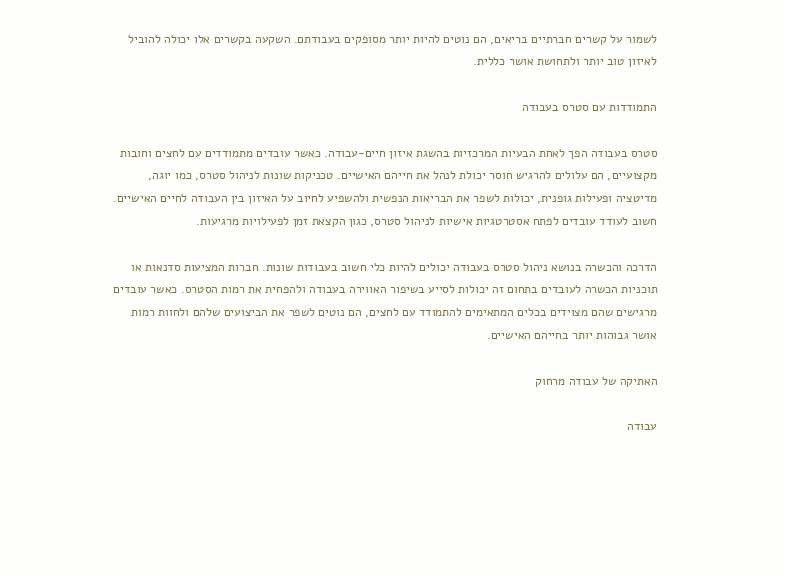לשמור על קשרים חברתיים בריאים, הם נוטים להיות יותר מסופקים בעבודתם. השקעה בקשרים אלו יכולה להוביל לאיזון טוב יותר ולתחושת אושר כללית.

התמודדות עם סטרס בעבודה

סטרס בעבודה הפך לאחת הבעיות המרכזיות בהשגת איזון חיים-עבודה. כאשר עובדים מתמודדים עם לחצים וחובות מקצועיים, הם עלולים להרגיש חוסר יכולת לנהל את חייהם האישיים. טכניקות שונות לניהול סטרס, כמו יוגה, מדיטציה ופעילות גופנית, יכולות לשפר את הבריאות הנפשית ולהשפיע לחיוב על האיזון בין העבודה לחיים האישיים. חשוב לעודד עובדים לפתח אסטרטגיות אישיות לניהול סטרס, כגון הקצאת זמן לפעילויות מרגיעות.

הדרכה והכשרה בנושא ניהול סטרס בעבודה יכולים להיות כלי חשוב בעבודות שונות. חברות המציעות סדנאות או תוכניות הכשרה לעובדים בתחום זה יכולות לסייע בשיפור האווירה בעבודה ולהפחית את רמות הסטרס. כאשר עובדים מרגישים שהם מצוידים בכלים המתאימים להתמודד עם לחצים, הם נוטים לשפר את הביצועים שלהם ולחוות רמות אושר גבוהות יותר בחייהם האישיים.

האתיקה של עבודה מרחוק

עבודה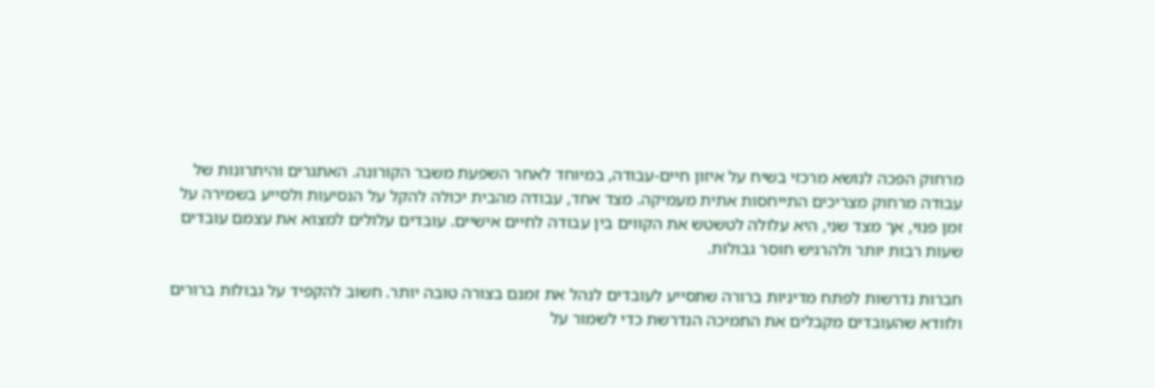מרחוק הפכה לנושא מרכזי בשיח על איזון חיים-עבודה, במיוחד לאחר השפעת משבר הקורונה. האתגרים והיתרונות של עבודה מרחוק מצריכים התייחסות אתית מעמיקה. מצד אחד, עבודה מהבית יכולה להקל על הנסיעות ולסייע בשמירה על זמן פנוי, אך מצד שני, היא עלולה לטשטש את הקווים בין עבודה לחיים אישיים. עובדים עלולים למצוא את עצמם עובדים שעות רבות יותר ולהרגיש חוסר גבולות.

חברות נדרשות לפתח מדיניות ברורה שתסייע לעובדים לנהל את זמנם בצורה טובה יותר. חשוב להקפיד על גבולות ברורים ולוודא שהעובדים מקבלים את התמיכה הנדרשת כדי לשמור על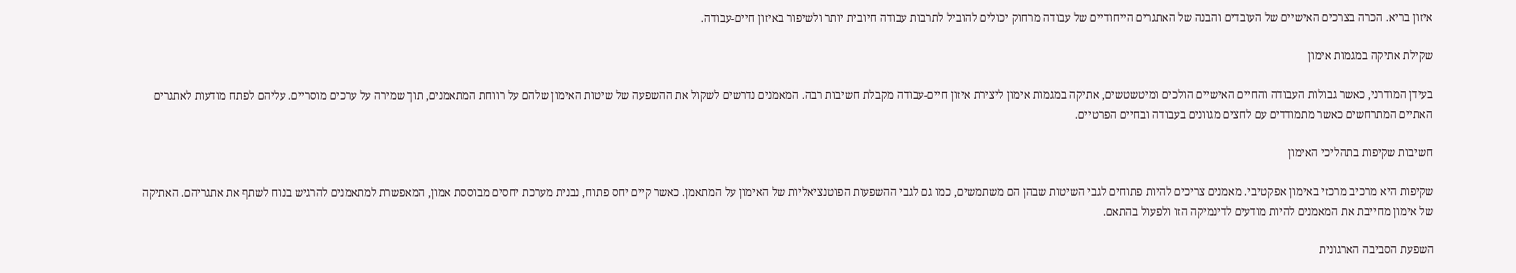איזון בריא. הכרה בצרכים האישיים של העובדים והבנה של האתגרים הייחודיים של עבודה מרחוק יכולים להוביל לתרבות עבודה חיובית יותר ולשיפור באיזון חיים-עבודה.

שקילת אתיקה במגמות אימון

בעידן המודרני, כאשר גבולות העבודה והחיים האישיים הולכים ומיטשטשים, אתיקה במגמות אימון ליצירת איזון חיים‑עבודה מקבלת חשיבות רבה. המאמנים נדרשים לשקול את ההשפעה של שיטות האימון שלהם על רווחת המתאמנים, תוך שמירה על ערכים מוסריים. עליהם לפתח מודעות לאתגרים האתיים המתרחשים כאשר מתמודדים עם לחצים מגוונים בעבודה ובחיים הפרטיים.

חשיבות שקיפות בתהליכי האימון

שקיפות היא מרכיב מרכזי באימון אפקטיבי. מאמנים צריכים להיות פתוחים לגבי השיטות שבהן הם משתמשים, כמו גם לגבי ההשפעות הפוטנציאליות של האימון על המתאמן. כאשר קיים יחס פתוח, נבנית מערכת יחסים מבוססת אמון, המאפשרת למתאמנים להרגיש בנוח לשתף את אתגריהם. האתיקה של אימון מחייבת את המאמנים להיות מודעים לדינמיקה הזו ולפעול בהתאם.

השפעת הסביבה הארגונית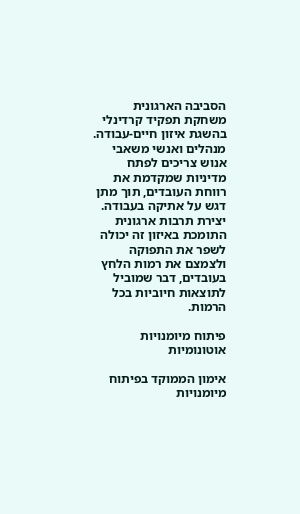הסביבה הארגונית משחקת תפקיד קרדינלי בהשגת איזון חיים‑עבודה. מנהלים ואנשי משאבי אנוש צריכים לפתח מדיניות שמקדמת את רווחת העובדים, תוך מתן דגש על אתיקה בעבודה. יצירת תרבות ארגונית התומכת באיזון זה יכולה לשפר את התפוקה ולצמצם את רמות הלחץ בעובדים, דבר שמוביל לתוצאות חיוביות בכל הרמות.

פיתוח מיומנויות אוטונומיות

אימון הממוקד בפיתוח מיומנויות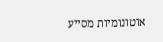אוטונומיות מסייע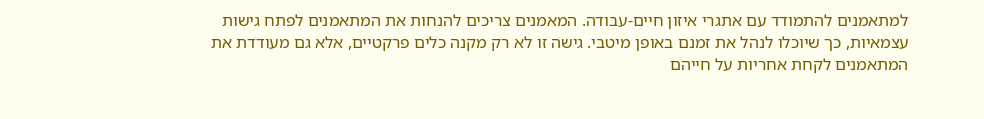למתאמנים להתמודד עם אתגרי איזון חיים‑עבודה. המאמנים צריכים להנחות את המתאמנים לפתח גישות עצמאיות, כך שיוכלו לנהל את זמנם באופן מיטבי. גישה זו לא רק מקנה כלים פרקטיים, אלא גם מעודדת את המתאמנים לקחת אחריות על חייהם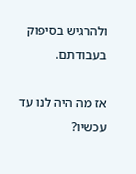ולהרגיש בסיפוק בעבודתם.

אז מה היה לנו עד עכשיו?